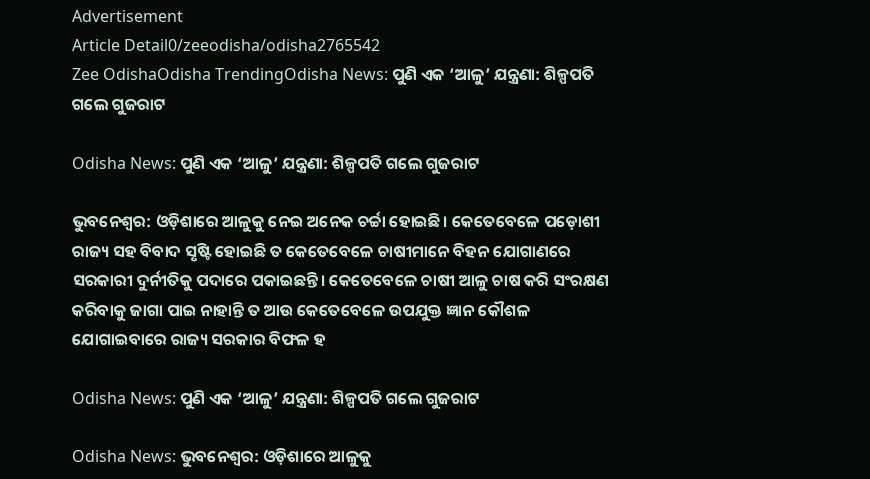Advertisement
Article Detail0/zeeodisha/odisha2765542
Zee OdishaOdisha TrendingOdisha News: ପୁଣି ଏକ ‘ଆଳୁ’ ଯନ୍ତ୍ରଣା: ଶିଳ୍ପପତି ଗଲେ ଗୁଜରାଟ

Odisha News: ପୁଣି ଏକ ‘ଆଳୁ’ ଯନ୍ତ୍ରଣା: ଶିଳ୍ପପତି ଗଲେ ଗୁଜରାଟ

ଭୁବନେଶ୍ୱର: ଓଡ଼ିଶାରେ ଆଳୁକୁ ନେଇ ଅନେକ ଚର୍ଚ୍ଚା ହୋଇଛି। କେତେବେଳେ ପଡ଼ୋଶୀ ରାଜ୍ୟ ସହ ବିବାଦ ସୃଷ୍ଟି ହୋଇଛି ତ କେତେବେଳେ ଚାଷୀମାନେ ବିହନ ଯୋଗାଣରେ ସରକାରୀ ଦୁର୍ନୀତିକୁ ପଦାରେ ପକାଇଛନ୍ତି। କେତେବେଳେ ଚାଷୀ ଆଳୁ ଚାଷ କରି ସଂରକ୍ଷଣ କରିବାକୁ ଜାଗା ପାଇ ନାହାନ୍ତି ତ ଆଉ କେତେବେଳେ ଉପଯୁକ୍ତ ଜ୍ଞାନ କୌଶଳ ଯୋଗାଇବାରେ ରାଜ୍ୟ ସରକାର ବିଫଳ ହ

Odisha News: ପୁଣି ଏକ ‘ଆଳୁ’ ଯନ୍ତ୍ରଣା: ଶିଳ୍ପପତି ଗଲେ ଗୁଜରାଟ

Odisha News: ଭୁବନେଶ୍ୱର: ଓଡ଼ିଶାରେ ଆଳୁକୁ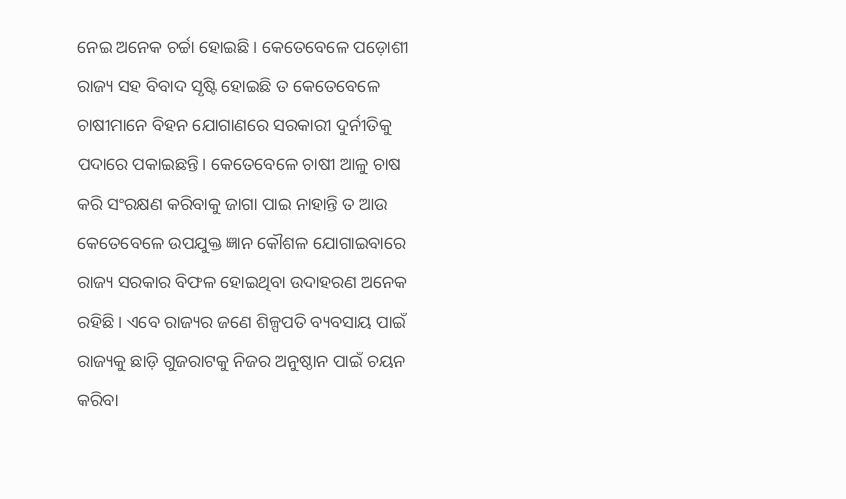ନେଇ ଅନେକ ଚର୍ଚ୍ଚା ହୋଇଛି। କେତେବେଳେ ପଡ଼ୋଶୀ ରାଜ୍ୟ ସହ ବିବାଦ ସୃଷ୍ଟି ହୋଇଛି ତ କେତେବେଳେ ଚାଷୀମାନେ ବିହନ ଯୋଗାଣରେ ସରକାରୀ ଦୁର୍ନୀତିକୁ ପଦାରେ ପକାଇଛନ୍ତି। କେତେବେଳେ ଚାଷୀ ଆଳୁ ଚାଷ କରି ସଂରକ୍ଷଣ କରିବାକୁ ଜାଗା ପାଇ ନାହାନ୍ତି ତ ଆଉ କେତେବେଳେ ଉପଯୁକ୍ତ ଜ୍ଞାନ କୌଶଳ ଯୋଗାଇବାରେ ରାଜ୍ୟ ସରକାର ବିଫଳ ହୋଇଥିବା ଉଦାହରଣ ଅନେକ ରହିଛି। ଏବେ ରାଜ୍ୟର ଜଣେ ଶିଳ୍ପପତି ବ୍ୟବସାୟ ପାଇଁ ରାଜ୍ୟକୁ ଛାଡ଼ି ଗୁଜରାଟକୁ ନିଜର ଅନୁଷ୍ଠାନ ପାଇଁ ଚୟନ କରିବା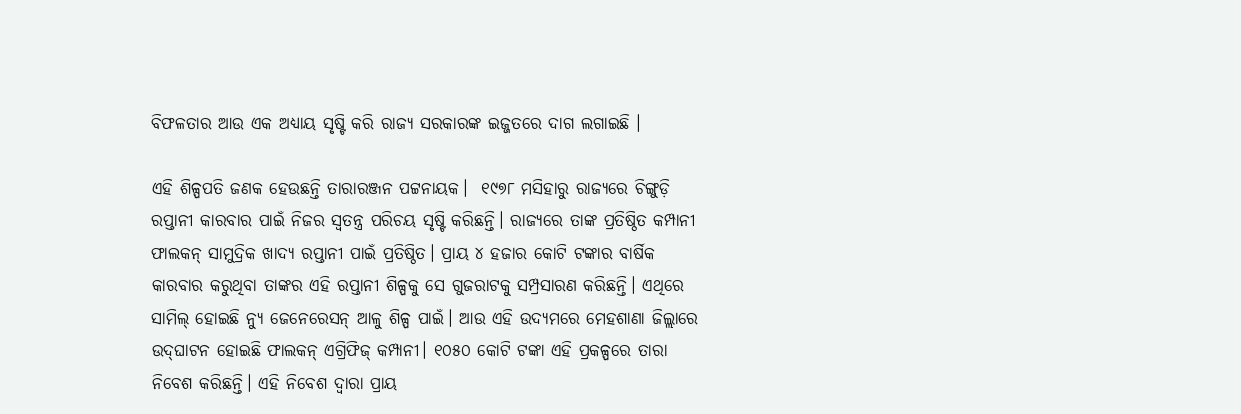ବିଫଳତାର ଆଉ ଏକ ଅଧ୍ୟାୟ ସୃଷ୍ଟି କରି ରାଜ୍ୟ ସରକାରଙ୍କ ଇଜ୍ଜତରେ ଦାଗ ଲଗାଇଛି ।

ଏହି ଶିଳ୍ପପତି ଜଣକ ହେଉଛନ୍ତି ତାରାରଞ୍ଜନ ପଟ୍ଟନାୟକ।  ୧୯୭୮ ମସିହାରୁ ରାଜ୍ୟରେ ଚିଙ୍ଗୁଡ଼ି ରପ୍ତାନୀ କାରବାର ପାଇଁ ନିଜର ସ୍ୱତନ୍ତ୍ର ପରିଚୟ ସୃଷ୍ଟି କରିଛନ୍ତି। ରାଜ୍ୟରେ ତାଙ୍କ ପ୍ରତିଷ୍ଠିତ କମ୍ପାନୀ ଫାଲକନ୍‍ ସାମୁଦ୍ରିକ ଖାଦ୍ୟ ରପ୍ତାନୀ ପାଇଁ ପ୍ରତିଷ୍ଠିତ। ପ୍ରାୟ ୪ ହଜାର କୋଟି ଟଙ୍କାର ବାର୍ଷିକ କାରବାର କରୁଥିବା ତାଙ୍କର ଏହି ରପ୍ତାନୀ ଶିଳ୍ପକୁ ସେ ଗୁଜରାଟକୁ ସମ୍ପ୍ରସାରଣ କରିଛନ୍ତି। ଏଥିରେ ସାମିଲ୍‍ ହୋଇଛି ନ୍ୟୁ ଜେନେରେସନ୍‍ ଆଳୁ ଶିଳ୍ପ ପାଇଁ। ଆଉ ଏହି ଉଦ୍ୟମରେ ମେହଶାଣା ଜିଲ୍ଲାରେ ଉଦ୍‍ଘାଟନ ହୋଇଛି ଫାଲକନ୍‍ ଏଗ୍ରିଫିଜ୍‍ କମ୍ପାନୀ। ୧୦୫୦ କୋଟି ଟଙ୍କା ଏହି ପ୍ରକଳ୍ପରେ ତାରା ନିବେଶ କରିଛନ୍ତି। ଏହି ନିବେଶ ଦ୍ୱାରା ପ୍ରାୟ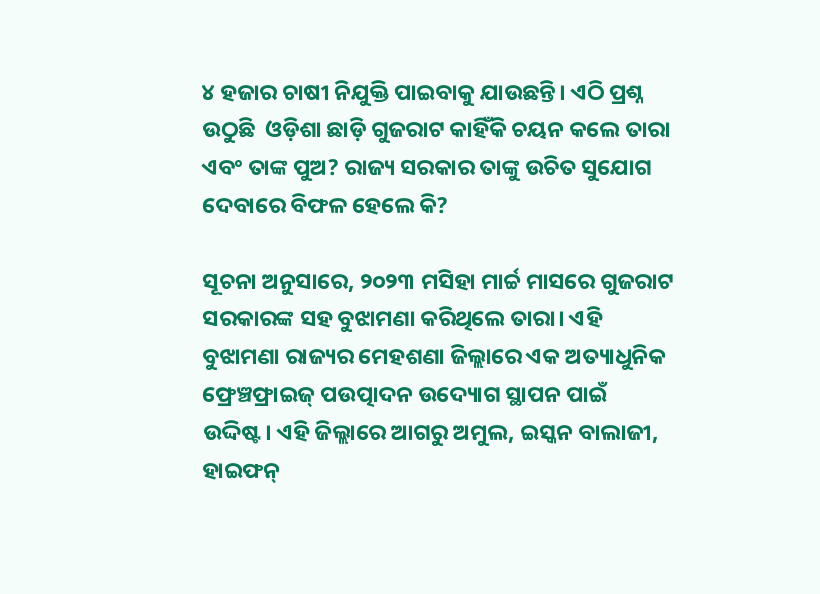୪ ହଜାର ଚାଷୀ ନିଯୁକ୍ତି ପାଇବାକୁ ଯାଉଛନ୍ତି। ଏଠି ପ୍ରଶ୍ନ ଉଠୁଛି  ଓଡ଼ିଶା ଛାଡ଼ି ଗୁଜରାଟ କାହିଁକି ଚୟନ କଲେ ତାରା ଏବଂ ତାଙ୍କ ପୁଅ? ରାଜ୍ୟ ସରକାର ତାଙ୍କୁ ଉଚିତ ସୁଯୋଗ ଦେବାରେ ବିଫଳ ହେଲେ କି?

ସୂଚନା ଅନୁସାରେ, ୨୦୨୩ ମସିହା ମାର୍ଚ୍ଚ ମାସରେ ଗୁଜରାଟ ସରକାରଙ୍କ ସହ ବୁଝାମଣା କରିଥିଲେ ତାରା। ଏହି ବୁଝାମଣା ରାଜ୍ୟର ମେହଶଣା ଜିଲ୍ଲାରେ ଏକ ଅତ୍ୟାଧୁନିକ ଫ୍ରେଞ୍ଚଫ୍ରାଇଜ୍‍ ପଉତ୍ପାଦନ ଉଦ୍ୟୋଗ ସ୍ଥାପନ ପାଇଁ ଉଦ୍ଦିଷ୍ଟ। ଏହି ଜିଲ୍ଲାରେ ଆଗରୁ ଅମୁଲ, ଇସ୍କନ ବାଲାଜୀ, ହାଇଫନ୍‍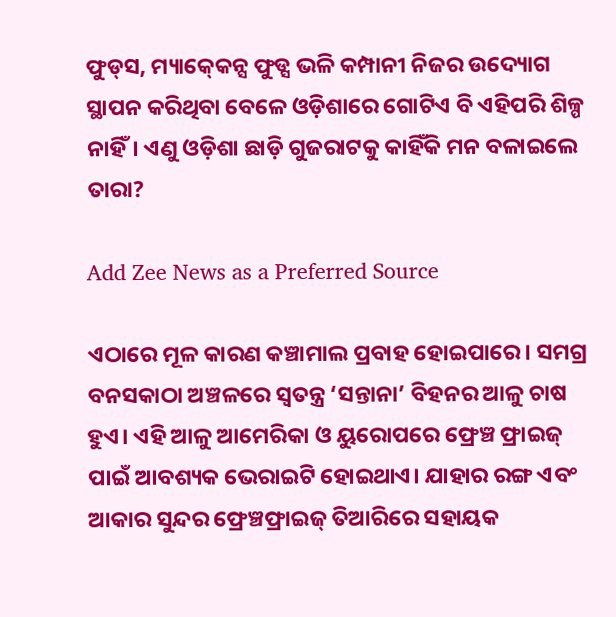ଫୁଡ୍‍ସ, ମ୍ୟାକ୍‍କେନ୍ସ ଫୁଡ୍ସ ଭଳି କମ୍ପାନୀ ନିଜର ଉଦ୍ୟୋଗ ସ୍ଥାପନ କରିଥିବା ବେଳେ ଓଡ଼ିଶାରେ ଗୋଟିଏ ବି ଏହିପରି ଶିଳ୍ପ ନାହିଁ। ଏଣୁ ଓଡ଼ିଶା ଛାଡ଼ି ଗୁଜରାଟକୁ କାହିଁକି ମନ ବଳାଇଲେ ତାରା?

Add Zee News as a Preferred Source

ଏଠାରେ ମୂଳ କାରଣ କଞ୍ଚାମାଲ ପ୍ରବାହ ହୋଇପାରେ। ସମଗ୍ର ବନସକାଠା ଅଞ୍ଚଳରେ ସ୍ୱତନ୍ତ୍ର ‘ସନ୍ତାନା’ ବିହନର ଆଳୁ ଚାଷ ହୁଏ। ଏହି ଆଳୁ ଆମେରିକା ଓ ୟୁରୋପରେ ଫ୍ରେଞ୍ଚ ଫ୍ରାଇଜ୍‍ ପାଇଁ ଆବଶ୍ୟକ ଭେରାଇଟି ହୋଇଥାଏ। ଯାହାର ରଙ୍ଗ ଏବଂ ଆକାର ସୁନ୍ଦର ଫ୍ରେଞ୍ଚଫ୍ରାଇଜ୍‍ ତିଆରିରେ ସହାୟକ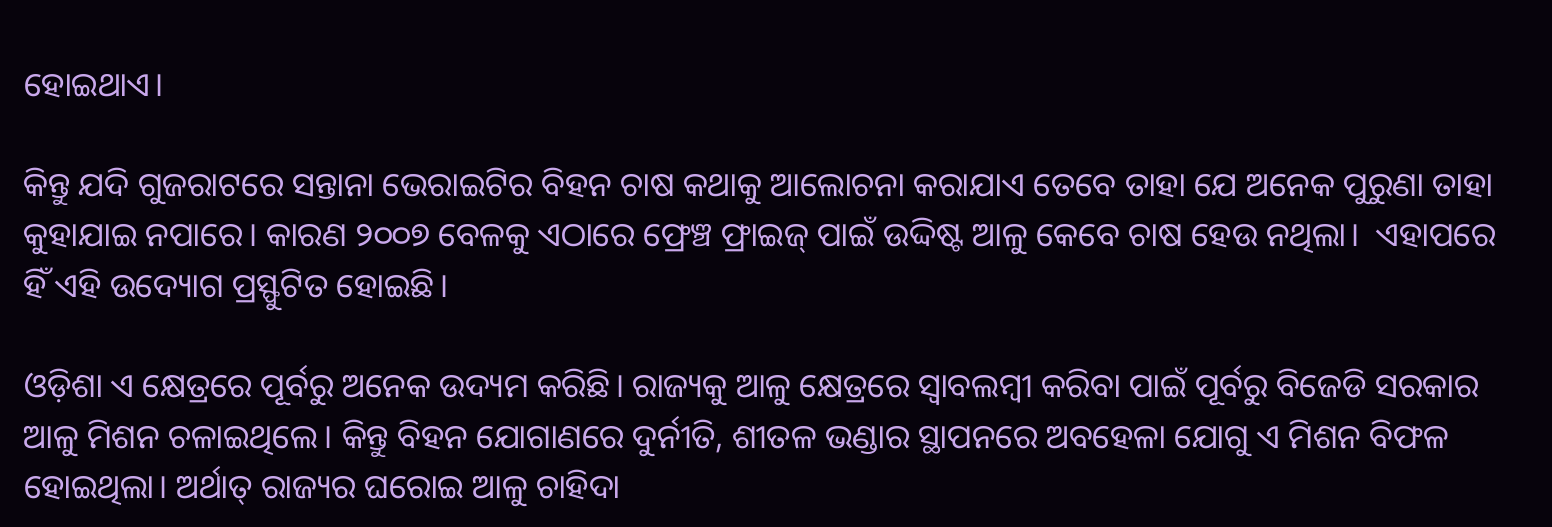ହୋଇଥାଏ।

କିନ୍ତୁ ଯଦି ଗୁଜରାଟରେ ସନ୍ତାନା ଭେରାଇଟିର ବିହନ ଚାଷ କଥାକୁ ଆଲୋଚନା କରାଯାଏ ତେବେ ତାହା ଯେ ଅନେକ ପୁରୁଣା ତାହା କୁହାଯାଇ ନପାରେ। କାରଣ ୨୦୦୭ ବେଳକୁ ଏଠାରେ ଫ୍ରେଞ୍ଚ ଫ୍ରାଇଜ୍‍ ପାଇଁ ଉଦ୍ଦିଷ୍ଟ ଆଳୁ କେବେ ଚାଷ ହେଉ ନଥିଲା।  ଏହାପରେ ହିଁ ଏହି ଉଦ୍ୟୋଗ ପ୍ରସ୍ଫୁଟିତ ହୋଇଛି।

ଓଡ଼ିଶା ଏ କ୍ଷେତ୍ରରେ ପୂର୍ବରୁ ଅନେକ ଉଦ୍ୟମ କରିଛି। ରାଜ୍ୟକୁ ଆଳୁ କ୍ଷେତ୍ରରେ ସ୍ୱାବଲମ୍ବୀ କରିବା ପାଇଁ ପୂର୍ବରୁ ବିଜେଡି ସରକାର ଆଳୁ ମିଶନ ଚଳାଇଥିଲେ। କିନ୍ତୁ ବିହନ ଯୋଗାଣରେ ଦୁର୍ନୀତି, ଶୀତଳ ଭଣ୍ଡାର ସ୍ଥାପନରେ ଅବହେଳା ଯୋଗୁ ଏ ମିଶନ ବିଫଳ ହୋଇଥିଲା। ଅର୍ଥାତ୍‍ ରାଜ୍ୟର ଘରୋଇ ଆଳୁ ଚାହିଦା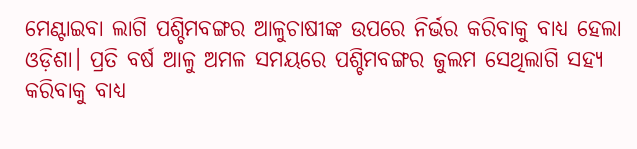ମେଣ୍ଟାଇବା ଲାଗି ପଶ୍ଚିମବଙ୍ଗର ଆଳୁଚାଷୀଙ୍କ ଉପରେ ନିର୍ଭର କରିବାକୁ ବାଧ୍ୟ ହେଲା ଓଡ଼ିଶା। ପ୍ରତି ବର୍ଷ ଆଳୁ ଅମଳ ସମୟରେ ପଶ୍ଚିମବଙ୍ଗର ଜୁଲମ ସେଥିଲାଗି ସହ୍ୟ କରିବାକୁ ବାଧ୍ୟ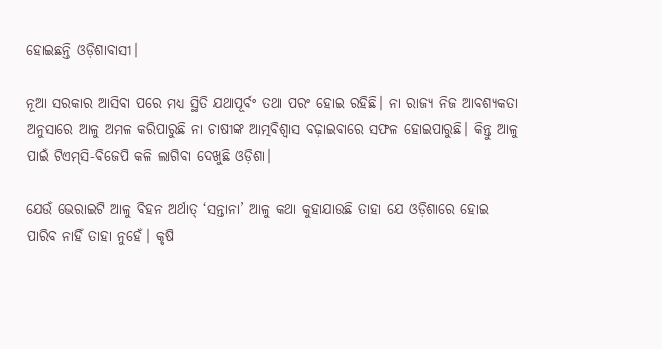ହୋଇଛନ୍ତି ଓଡ଼ିଶାବାସୀ।

ନୂଆ ସରକାର ଆସିବା ପରେ ମଧ୍ୟ ସ୍ଥିତି ଯଥାପୂର୍ବଂ ତଥା ପରଂ ହୋଇ ରହିଛି। ନା ରାଜ୍ୟ ନିଜ ଆବଶ୍ୟକତା ଅନୁସାରେ ଆଳୁ ଅମଳ କରିପାରୁଛି ନା ଚାଷୀଙ୍କ ଆତ୍ମବିଶ୍ୱାସ ବଢ଼ାଇବାରେ ସଫଳ ହୋଇପାରୁଛି। କିନ୍ତୁ ଆଳୁ ପାଇଁ ଟିଏମ୍‍ସି-ବିଜେପି କଳି ଲାଗିବା ଦେଖୁଛି ଓଡ଼ିଶା।

ଯେଉଁ ଭେରାଇଟି ଆଳୁ ବିହନ ଅର୍ଥାତ୍‍ ‘ସନ୍ତାନା’ ଆଳୁ କଥା କୁହାଯାଉଛି ତାହା ଯେ ଓଡ଼ିଶାରେ ହୋଇ ପାରିବ ନାହିଁ ତାହା ନୁହେଁ। କୃଷି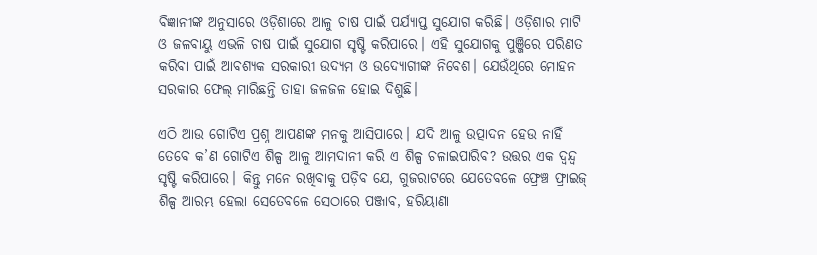ବିଜ୍ଞାନୀଙ୍କ ଅନୁସାରେ ଓଡ଼ିଶାରେ ଆଳୁ ଚାଷ ପାଇଁ ପର୍ଯ୍ୟାପ୍ତ ସୁଯୋଗ କରିଛି। ଓଡ଼ିଶାର ମାଟି ଓ ଜଳବାୟୁ ଏଭଳି ଚାଷ ପାଇଁ ସୁଯୋଗ ସୃଷ୍ଟି କରିପାରେ। ଏହି ସୁଯୋଗକୁ ପୁଞ୍ଜିରେ ପରିଣତ କରିବା ପାଇଁ ଆବଶ୍ୟକ ସରକାରୀ ଉଦ୍ୟମ ଓ ଉଦ୍ୟୋଗୀଙ୍କ ନିବେଶ। ଯେଉଁଥିରେ ମୋହନ ସରକାର ଫେଲ୍‍ ମାରିଛନ୍ତି ତାହା ଜଳଜଳ ହୋଇ ଦିଶୁଛି।

ଏଠି ଆଉ ଗୋଟିଏ ପ୍ରଶ୍ନ ଆପଣଙ୍କ ମନକୁ ଆସିପାରେ। ଯଦି ଆଳୁ ଉତ୍ପାଦନ ହେଉ ନାହିଁ ତେବେ କ’ଣ ଗୋଟିଏ ଶିଳ୍ପ ଆଳୁ ଆମଦାନୀ କରି ଏ ଶିଳ୍ପ ଚଳାଇପାରିବ? ଉତ୍ତର ଏକ ଦ୍ୱନ୍ଦ୍ୱ ସୃଷ୍ଟି କରିପାରେ। କିନ୍ତୁ ମନେ ରଖିବାକୁ ପଡ଼ିବ ଯେ, ଗୁଜରାଟରେ ଯେତେବଳେ ଫ୍ରେଞ୍ଚ ଫ୍ରାଇଜ୍‍ ଶିଳ୍ପ ଆରମ୍ଭ ହେଲା ସେତେବଳେ ସେଠାରେ ପଞ୍ଜାବ, ହରିୟାଣା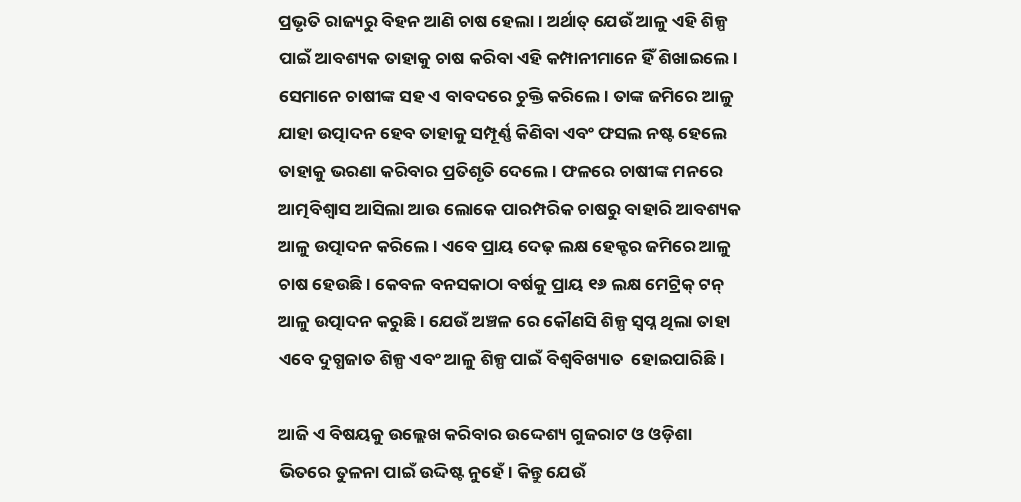ପ୍ରଭୃତି ରାଜ୍ୟରୁ ବିହନ ଆଣି ଚାଷ ହେଲା। ଅର୍ଥାତ୍‍ ଯେଉଁ ଆଳୁ ଏହି ଶିଳ୍ପ ପାଇଁ ଆବଶ୍ୟକ ତାହାକୁ ଚାଷ କରିବା ଏହି କମ୍ପାନୀମାନେ ହିଁ ଶିଖାଇଲେ। ସେମାନେ ଚାଷୀଙ୍କ ସହ ଏ ବାବଦରେ ଚୁକ୍ତି କରିଲେ। ତାଙ୍କ ଜମିରେ ଆଳୁ ଯାହା ଉତ୍ପାଦନ ହେବ ତାହାକୁ ସମ୍ପୂର୍ଣ୍ଣ କିଣିବା ଏବଂ ଫସଲ ନଷ୍ଟ ହେଲେ ତାହାକୁ ଭରଣା କରିବାର ପ୍ରତିଶୃତି ଦେଲେ। ଫଳରେ ଚାଷୀଙ୍କ ମନରେ ଆତ୍ମବିଶ୍ୱାସ ଆସିଲା ଆଉ ଲୋକେ ପାରମ୍ପରିକ ଚାଷରୁ ବାହାରି ଆବଶ୍ୟକ ଆଳୁ ଉତ୍ପାଦନ କରିଲେ। ଏବେ ପ୍ରାୟ ଦେଢ଼ ଲକ୍ଷ ହେକ୍ଟର ଜମିରେ ଆଳୁ ଚାଷ ହେଉଛି। କେବଳ ବନସକାଠା ବର୍ଷକୁ ପ୍ରାୟ ୧୬ ଲକ୍ଷ ମେଟ୍ରିକ୍‍ ଟନ୍‍ ଆଳୁ ଉତ୍ପାଦନ କରୁଛି। ଯେଉଁ ଅଞ୍ଚଳ ରେ କୌଣସି ଶିଳ୍ପ ସ୍ୱପ୍ନ ଥିଲା ତାହା ଏବେ ଦୁଗ୍ଧଜାତ ଶିଳ୍ପ ଏବଂ ଆଳୁ ଶିଳ୍ପ ପାଇଁ ବିଶ୍ୱବିଖ୍ୟାତ  ହୋଇପାରିଛି।

ଆଜି ଏ ବିଷୟକୁ ଉଲ୍ଲେଖ କରିବାର ଉଦ୍ଦେଶ୍ୟ ଗୁଜରାଟ ଓ ଓଡ଼ିଶା ଭିତରେ ତୁଳନା ପାଇଁ ଉଦ୍ଦିଷ୍ଟ ନୁହେଁ। କିନ୍ତୁ ଯେଉଁ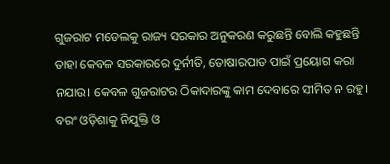ଗୁଜରାଟ ମଡେଲକୁ ରାଜ୍ୟ ସରକାର ଅନୁକରଣ କରୁଛନ୍ତି ବୋଲି କହୁଛନ୍ତି ତାହା କେବଳ ସରକାରରେ ଦୁର୍ନୀତି, ତୋଷାରପାତ ପାଇଁ ପ୍ରୟୋଗ କରା ନଯାଉ। କେବଳ ଗୁଜରାଟର ଠିକାଦାରଙ୍କୁ କାମ ଦେବାରେ ସୀମିତ ନ ରହୁ। ବରଂ ଓଡ଼ିଶାକୁ ନିଯୁକ୍ତି ଓ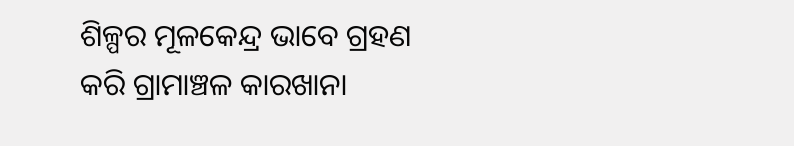ଶିଳ୍ପର ମୂଳକେନ୍ଦ୍ର ଭାବେ ଗ୍ରହଣ କରି ଗ୍ରାମାଞ୍ଚଳ କାରଖାନା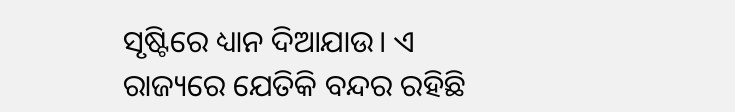ସୃଷ୍ଟିରେ ଧ୍ୟାନ ଦିଆଯାଉ। ଏ ରାଜ୍ୟରେ ଯେତିକି ବନ୍ଦର ରହିଛି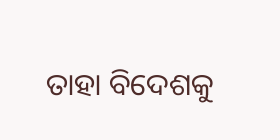ତାହା ବିଦେଶକୁ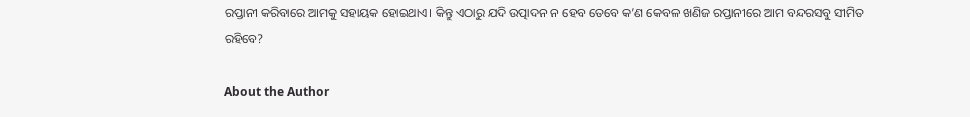ରପ୍ତାନୀ କରିବାରେ ଆମକୁ ସହାୟକ ହୋଇଥାଏ। କିନ୍ତୁ ଏଠାରୁ ଯଦି ଉତ୍ପାଦନ ନ ହେବ ତେବେ କ’ଣ କେବଳ ଖଣିଜ ରପ୍ତାନୀରେ ଆମ ବନ୍ଦରସବୁ ସୀମିତ ରହିବେ?

About the Author